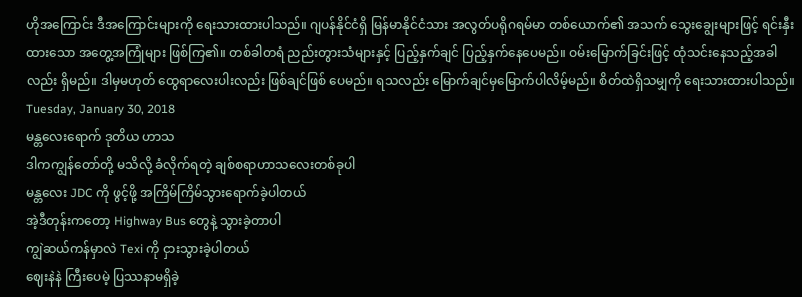ဟိုအကြောင်း ဒီအကြောင်းများကို ရေးသားထားပါသည်။ ဂျပန်နိုင်ငံရှိ မြန်မာနိုင်ငံသား အလွတ်ပရိုဂရမ်မာ တစ်ယောက်၏ အသက် သွေးချွေးများဖြင့် ရင်းနှီးထားသော အတွေ့အကြုံများ ဖြစ်ကြ၏။ တစ်ခါတရံ ညည်းတွားသံများနှင့် ပြည့်နှက်ချင် ပြည့်နှက်နေပေမည်။ ဝမ်းမြောက်ခြင်းဖြင့် ထုံသင်းနေသည့်အခါလည်း ရှိမည်။ ဒါမှမဟုတ် ထွေရာလေးပါးလည်း ဖြစ်ချင်ဖြစ် ပေမည်။ ရသလည်း မြောက်ချင်မှမြောက်ပါလိမ့်မည်။ စိတ်ထဲရှိသမျှကို ရေးသားထားပါသည်။
Tuesday, January 30, 2018
မန္တလေးရောက် ဒုတိယ ဟာသ
ဒါကကျွန်တော်တို့ မသိလို့ ခံလိုက်ရတဲ့ ချစ်စရာဟာသလေးတစ်ခုပါ
မန္တလေး JDC ကို ဖွင့်ဖို့ အကြိမ်ကြိမ်သွားရောက်ခဲ့ပါတယ်
အဲ့ဒီတုန်းကတော့ Highway Bus တွေနဲ့ သွားခဲ့တာပါ
ကျွဲဆယ်ကန်မှာလဲ Texi ကို ငှားသွားခဲ့ပါတယ်
ဈေးနဲနဲ ကြီးပေမဲ့ ပြဿနာမရှိခဲ့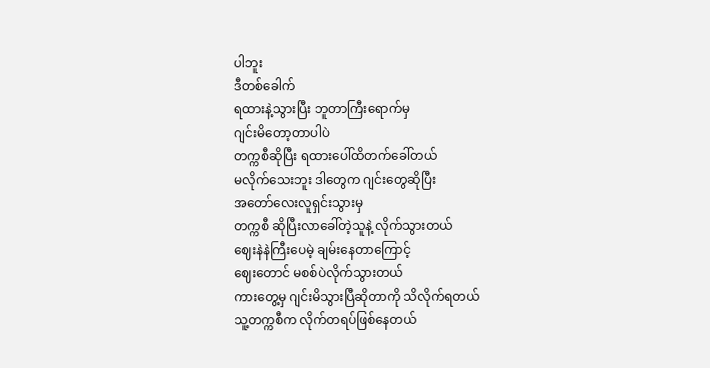ပါဘူး
ဒီတစ်ခေါက်
ရထားနဲ့သွားပြီး ဘူတာကြီးရောက်မှ
ဂျင်းမိတော့တာပါပဲ
တက္ကစီဆိုပြီး ရထားပေါ်ထိတက်ခေါ်တယ်
မလိုက်သေးဘူး ဒါတွေက ဂျင်းတွေဆိုပြီး
အတော်လေးလူရှင်းသွားမှ
တက္ကစီ ဆိုပြီးလာခေါ်တဲ့သူနဲ့ လိုက်သွားတယ်
ဈေးနဲနဲကြီးပေမဲ့ ချမ်းနေတာကြောင့်
ဈေးတောင် မစစ်ပဲလိုက်သွားတယ်
ကားတွေ့မှ ဂျင်းမိသွားပြီဆိုတာကို သိလိုက်ရတယ်
သူ့တက္ကစီက လိုက်တရပ်ဖြစ်နေတယ်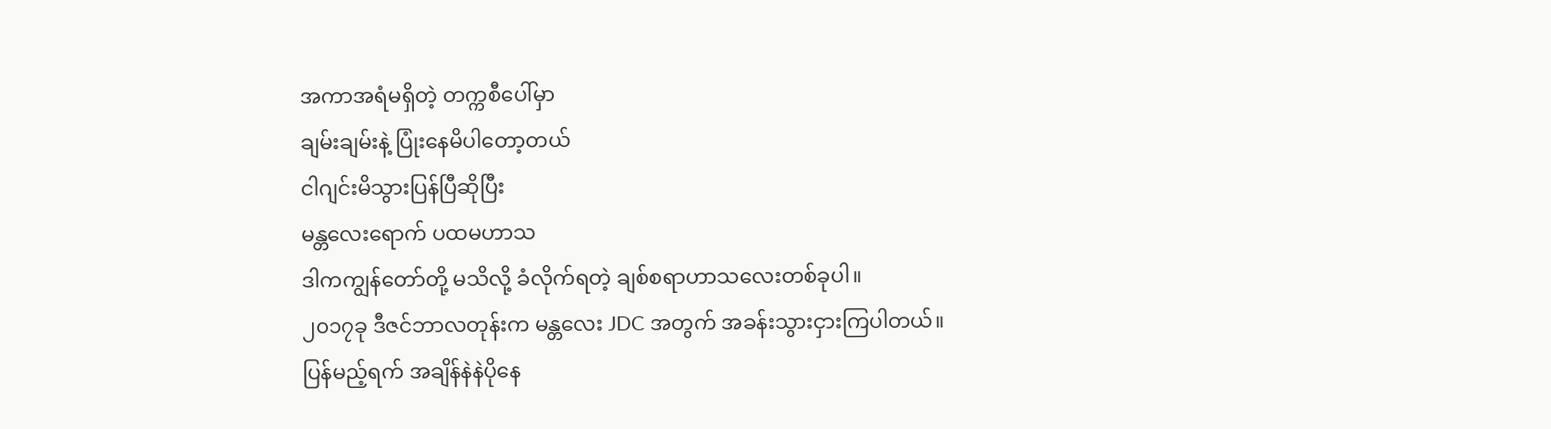အကာအရံမရှိတဲ့ တက္ကစီပေါ်မှာ
ချမ်းချမ်းနဲ့ ပြုံးနေမိပါတော့တယ်
ငါဂျင်းမိသွားပြန်ပြီဆိုပြီး
မန္တလေးရောက် ပထမဟာသ
ဒါကကျွန်တော်တို့ မသိလို့ ခံလိုက်ရတဲ့ ချစ်စရာဟာသလေးတစ်ခုပါ။
၂၀၁၇ခု ဒီဇင်ဘာလတုန်းက မန္တလေး JDC အတွက် အခန်းသွားငှားကြပါတယ်။
ပြန်မည့်ရက် အချိန်နဲနဲပိုနေ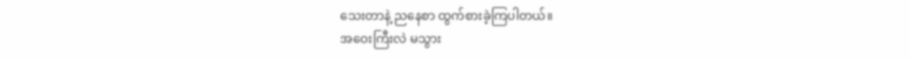သေးတာနဲ့ ညနေစာ ထွက်စားခဲ့ကြပါတယ်။
အဝေးကြီးလဲ မသွား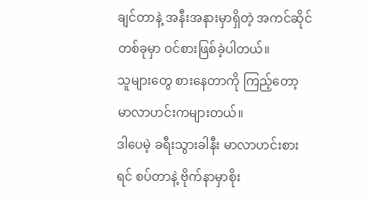ချင်တာနဲ့ အနီးအနားမှာရှိတဲ့ အကင်ဆိုင်တစ်ခုမှာ ဝင်စားဖြစ်ခဲ့ပါတယ်။
သူများတွေ စားနေတာကို ကြည့်တော့ မာလာဟင်းကများတယ်။
ဒါပေမဲ့ ခရီးသွားခါနီး မာလာဟင်းစားရင် စပ်တာနဲ့ ဗိုက်နာမှာစိုး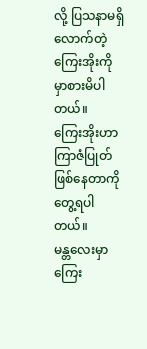လို့ ပြသနာမရှိလောက်တဲ့
ကြေးအိုးကို မှာစားမိပါတယ်။
ကြေးအိုးဟာ ကြာဇံပြုတ်ဖြစ်နေတာကို တွေ့ရပါတယ်။
မန္တလေးမှာ ကြေး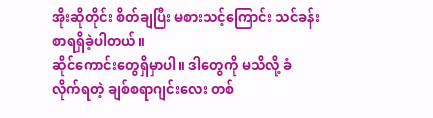အိုးဆိုတိုင်း စိတ်ချပြီး မစားသင့်ကြောင်း သင်ခန်းစာရရှိခဲ့ပါတယ်။
ဆိုင်ကောင်းတွေရှိမှာပါ။ ဒါတွေကို မသိလို့ ခံလိုက်ရတဲ့ ချစ်စရာဂျင်းလေး တစ်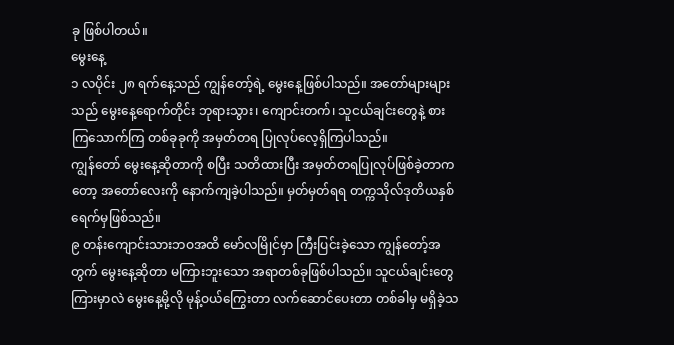ခု ဖြစ်ပါတယ်။
မွေးနေ့
၁ လပိုင်း ၂၈ ရက်နေ့သည် ကျွန်တော့်ရဲ့ မွေးနေ့ဖြစ်ပါသည်။ အတော်များများသည် မွေးနေ့ရောက်တိုင်း ဘုရားသွား၊ ကျောင်းတက်၊ သူငယ်ချင်းတွေနဲ့ စားကြသောက်ကြ တစ်ခုခုကို အမှတ်တရ ပြုလုပ်လေ့ရှိကြပါသည်။
ကျွန်တော် မွေးနေ့ဆိုတာကို စပြီး သတိထားပြီး အမှတ်တရပြုလုပ်ဖြစ်ခဲ့တာကတော့ အတော်လေးကို နောက်ကျခဲ့ပါသည်။ မှတ်မှတ်ရရ တက္ကသိုလ်ဒုတိယနှစ် ရေက်မှဖြစ်သည်။
၉ တန်းကျောင်းသားဘဝအထိ မော်လမြိုင်မှာ ကြီးပြင်းခဲ့သော ကျွန်တော့်အတွက် မွေးနေ့ဆိုတာ မကြားဘူးသော အရာတစ်ခုဖြစ်ပါသည်။ သူငယ်ချင်းတွေကြားမှာလဲ မွေးနေ့မို့လို မုန့်ဝယ်ကြွေးတာ လက်ဆောင်ပေးတာ တစ်ခါမှ မရှိခဲ့သ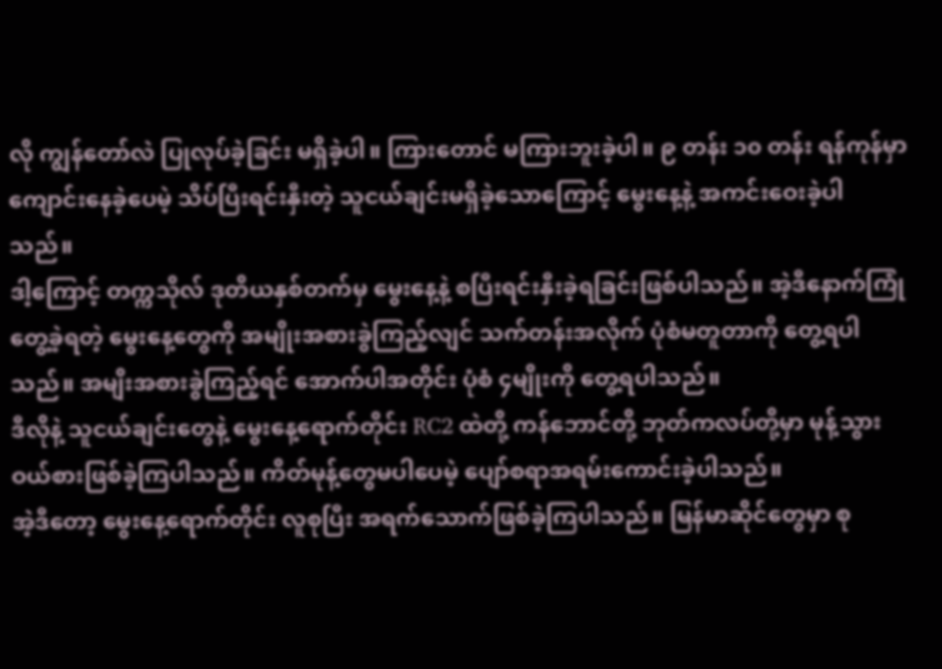လို ကျွန်တော်လဲ ပြုလုပ်ခဲ့ခြင်း မရှိခဲ့ပါ။ ကြားတောင် မကြားဘူးခဲ့ပါ။ ၉ တန်း ၁၀ တန်း ရန်ကုန်မှာ ကျောင်းနေခဲ့ပေမဲ့ သိပ်ပြီးရင်းနှီးတဲ့ သူငယ်ချင်းမရှိခဲ့သောကြောင့် မွေးနေ့နဲ့ အကင်းဝေးခဲ့ပါသည်။
ဒါ့ကြောင့် တက္ကသိုလ် ဒုတိယနှစ်တက်မှ မွေးနေ့နဲ့ စပြီးရင်းနှီးခဲ့ရခြင်းဖြစ်ပါသည်။ အဲ့ဒီနောက်ကြုံတွေ့ခဲ့ရတဲ့ မွေးနေ့တွေကို အမျိုးအစားခွဲကြည့်လျင် သက်တန်းအလိုက် ပုံစံမတူတာကို တွေ့ရပါသည်။ အမျိးအစားခွဲကြည့်ရင် အောက်ပါအတိုင်း ပုံစံ ၄မျိုးကို တွေ့ရပါသည်။
ဒီလိုနဲ့ သူငယ်ချင်းတွေနဲ့ မွေးနေ့ရောက်တိုင်း RC2 ထဲတို့ ကန်ဘောင်တို့ ဘုတ်ကလပ်တို့မှာ မုန့်သွားဝယ်စားဖြစ်ခဲ့ကြပါသည်။ ကိတ်မုန့်တွေမပါပေမဲ့ ပျော်စရာအရမ်းကောင်းခဲ့ပါသည်။
အဲ့ဒီတော့ မွေးနေ့ရောက်တိုင်း လူစုပြီး အရက်သောက်ဖြစ်ခဲ့ကြပါသည်။ မြန်မာဆိုင်တွေမှာ စု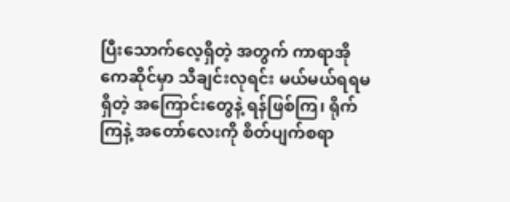ပြီးသောက်လေ့ရှိတဲ့ အတွက် ကာရာအိုကေဆိုင်မှာ သီချင်းလုရင်း မယ်မယ်ရရမရှိတဲ့ အကြောင်းတွေနဲ့ ရန်ဖြစ်ကြ၊ ရိုက်ကြနဲ့ အတော်လေးကို စိတ်ပျက်စရာ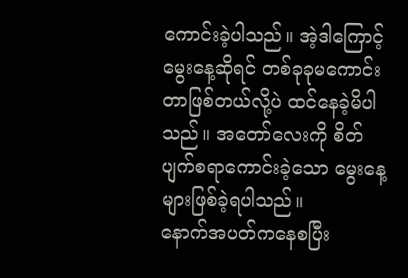ကောင်းခဲ့ပါသည်။ အဲ့ဒါကြောင့် မွေးနေ့ဆိုရင် တစ်ခုခုမကောင်းတာဖြစ်တယ်လို့ပဲ ထင်နေခဲ့မိပါသည်။ အတော်လေးကို စိတ်ပျက်စရာကောင်းခဲ့သော မွေးနေ့များဖြစ်ခဲ့ရပါသည်။
နောက်အပတ်ကနေစပြီး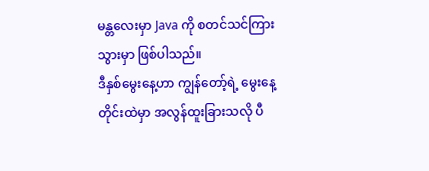မန္တလေးမှာ Java ကို စတင်သင်ကြားသွားမှာ ဖြစ်ပါသည်။
ဒီနှစ်မွေးနေ့ဟာ ကျွန်တော့်ရဲ့ မွေးနေ့တိုင်းထဲမှာ အလွန်ထူးခြားသလို ပီ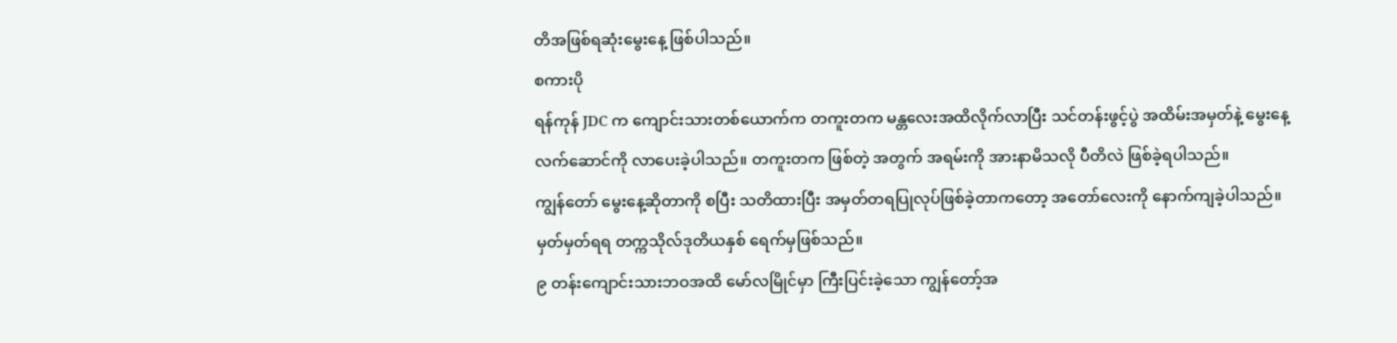တိအဖြစ်ရဆုံးမွေးနေ့ ဖြစ်ပါသည်။
စကားပို
ရန်ကုန် JDC က ကျောင်းသားတစ်ယောက်က တကူးတက မန္တလေးအထိလိုက်လာပြီး သင်တန်းဖွင့်ပွဲ အထိမ်းအမှတ်နဲ့ မွေးနေ့လက်ဆောင်ကို လာပေးခဲ့ပါသည်။ တကူးတက ဖြစ်တဲ့ အတွက် အရမ်းကို အားနာမိသလို ပီတိလဲ ဖြစ်ခဲ့ရပါသည်။
ကျွန်တော် မွေးနေ့ဆိုတာကို စပြီး သတိထားပြီး အမှတ်တရပြုလုပ်ဖြစ်ခဲ့တာကတော့ အတော်လေးကို နောက်ကျခဲ့ပါသည်။ မှတ်မှတ်ရရ တက္ကသိုလ်ဒုတိယနှစ် ရေက်မှဖြစ်သည်။
၉ တန်းကျောင်းသားဘဝအထိ မော်လမြိုင်မှာ ကြီးပြင်းခဲ့သော ကျွန်တော့်အ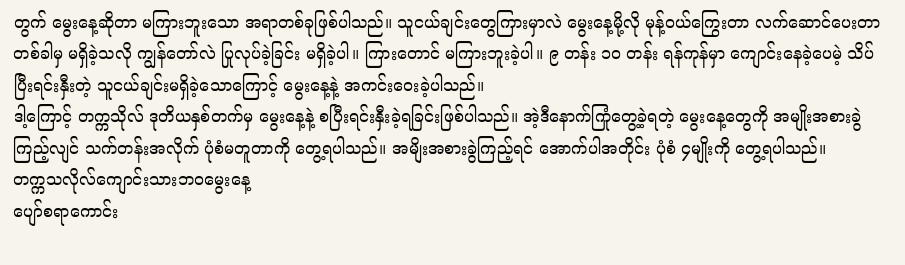တွက် မွေးနေ့ဆိုတာ မကြားဘူးသော အရာတစ်ခုဖြစ်ပါသည်။ သူငယ်ချင်းတွေကြားမှာလဲ မွေးနေ့မို့လို မုန့်ဝယ်ကြွေးတာ လက်ဆောင်ပေးတာ တစ်ခါမှ မရှိခဲ့သလို ကျွန်တော်လဲ ပြုလုပ်ခဲ့ခြင်း မရှိခဲ့ပါ။ ကြားတောင် မကြားဘူးခဲ့ပါ။ ၉ တန်း ၁၀ တန်း ရန်ကုန်မှာ ကျောင်းနေခဲ့ပေမဲ့ သိပ်ပြီးရင်းနှီးတဲ့ သူငယ်ချင်းမရှိခဲ့သောကြောင့် မွေးနေ့နဲ့ အကင်းဝေးခဲ့ပါသည်။
ဒါ့ကြောင့် တက္ကသိုလ် ဒုတိယနှစ်တက်မှ မွေးနေ့နဲ့ စပြီးရင်းနှီးခဲ့ရခြင်းဖြစ်ပါသည်။ အဲ့ဒီနောက်ကြုံတွေ့ခဲ့ရတဲ့ မွေးနေ့တွေကို အမျိုးအစားခွဲကြည့်လျင် သက်တန်းအလိုက် ပုံစံမတူတာကို တွေ့ရပါသည်။ အမျိးအစားခွဲကြည့်ရင် အောက်ပါအတိုင်း ပုံစံ ၄မျိုးကို တွေ့ရပါသည်။
တက္ကသလိုလ်ကျောင်းသားဘဝမွေးနေ့
ပျော်စရာကောင်း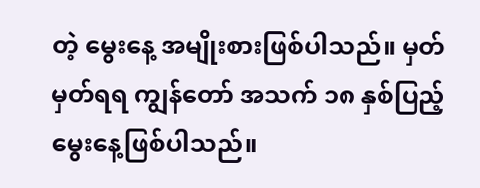တဲ့ မွေးနေ့ အမျိုးစားဖြစ်ပါသည်။ မှတ်မှတ်ရရ ကျွန်တော် အသက် ၁၈ နှစ်ပြည့်မွေးနေ့ဖြစ်ပါသည်။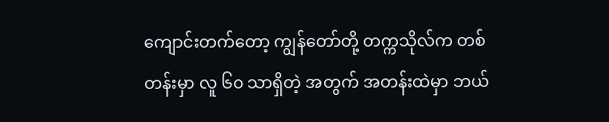ကျောင်းတက်တော့ ကျွန်တော်တို့ တက္ကသိုလ်က တစ်တန်းမှာ လူ ၆၀ သာရှိတဲ့ အတွက် အတန်းထဲမှာ ဘယ်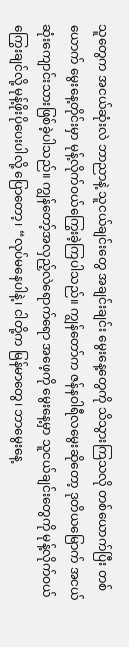သူတွေက အငယ်ဆုံးလဲ ဘာညာနဲ့ သူငယ်ချင်းတွေ အချင်းချင်း မွေးနေ့တွေကို သိသွားကြသလို တစ်ယောက်ပြီး တစ်ယောက် မွေးနေ့တိုင်းမှာ မုန့်လိုက်ဝယ်ကြွေးခဲ့ကြပါသည်။ ကျွန်တော်က ဇန်နဝါရီလမွေးဆိုတော့ ဒုတိယမြောက် အငယ်ဆုံးကျောင်းသားဖြစ်ခဲ့ပါသည်။ ကျွန်တော့်အလှည့်လဲရောက်ရော အဖေ့ကို မွေးနေ့မှာ သူငယ်ချင်းတွေကို မုန့်လိုက်ဝယ်ကြွေးချင်လို့ မုန့်ဖိုးပိုပေးပါလို့ ပြောတော့၊ “လုပ်မနေပါနဲ့၊ ငါတို့က မြန်မာတွေ၊ ဘာမွေးနေ့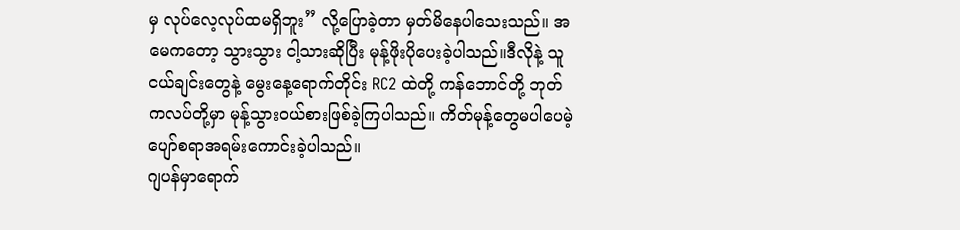မှ လုပ်လေ့လုပ်ထမရှိဘူး” လို့ပြောခဲ့တာ မှတ်မိနေပါသေးသည်။ အမေကတော့ သွားသွား ငါ့သားဆိုပြီး မုန့်ဖိုးပိုပေးခဲ့ပါသည်။ဒီလိုနဲ့ သူငယ်ချင်းတွေနဲ့ မွေးနေ့ရောက်တိုင်း RC2 ထဲတို့ ကန်ဘောင်တို့ ဘုတ်ကလပ်တို့မှာ မုန့်သွားဝယ်စားဖြစ်ခဲ့ကြပါသည်။ ကိတ်မုန့်တွေမပါပေမဲ့ ပျော်စရာအရမ်းကောင်းခဲ့ပါသည်။
ဂျပန်မှာရောက်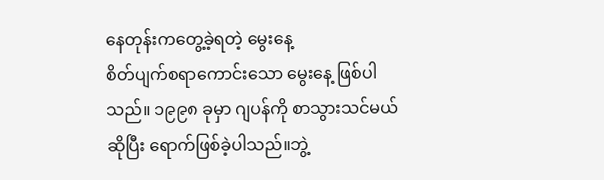နေတုန်းကတွေ့ခဲ့ရတဲ့ မွေးနေ့
စိတ်ပျက်စရာကောင်းသော မွေးနေ့ ဖြစ်ပါသည်။ ၁၉၉၈ ခုမှာ ဂျပန်ကို စာသွားသင်မယ်ဆိုပြီး ရောက်ဖြစ်ခဲ့ပါသည်။ဘွဲ့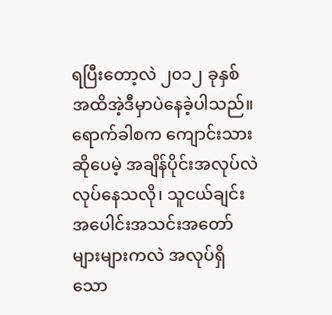ရပြီးတော့လဲ ၂၀၁၂ ခုနှစ် အထိအဲ့ဒီမှာပဲနေခဲ့ပါသည်။ ရောက်ခါစက ကျောင်းသားဆိုပေမဲ့ အချိန်ပိုင်းအလုပ်လဲ လုပ်နေသလို၊ သူငယ်ချင်း အပေါင်းအသင်းအတော်များများကလဲ အလုပ်ရှိသော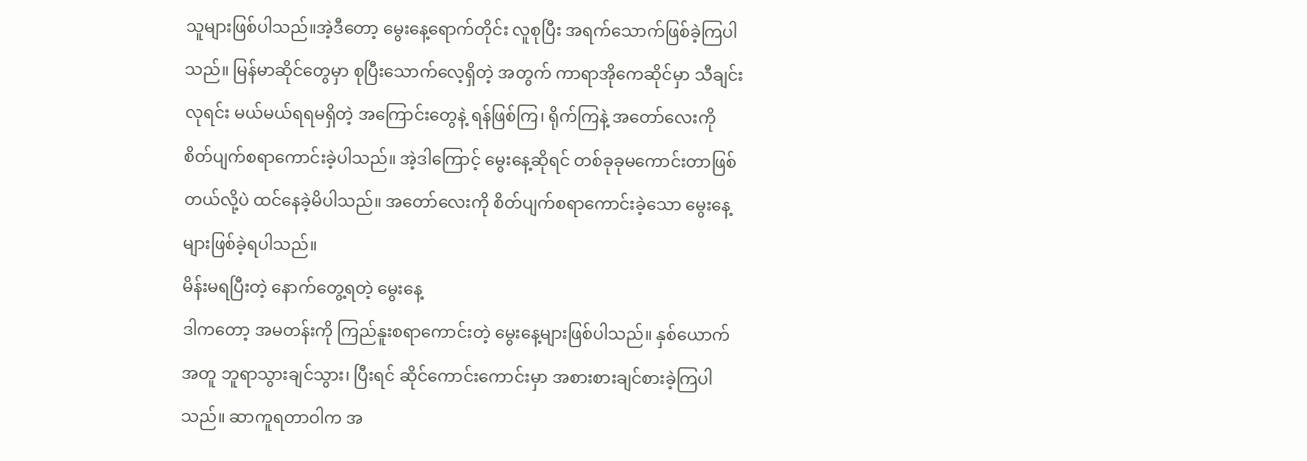သူများဖြစ်ပါသည်။အဲ့ဒီတော့ မွေးနေ့ရောက်တိုင်း လူစုပြီး အရက်သောက်ဖြစ်ခဲ့ကြပါသည်။ မြန်မာဆိုင်တွေမှာ စုပြီးသောက်လေ့ရှိတဲ့ အတွက် ကာရာအိုကေဆိုင်မှာ သီချင်းလုရင်း မယ်မယ်ရရမရှိတဲ့ အကြောင်းတွေနဲ့ ရန်ဖြစ်ကြ၊ ရိုက်ကြနဲ့ အတော်လေးကို စိတ်ပျက်စရာကောင်းခဲ့ပါသည်။ အဲ့ဒါကြောင့် မွေးနေ့ဆိုရင် တစ်ခုခုမကောင်းတာဖြစ်တယ်လို့ပဲ ထင်နေခဲ့မိပါသည်။ အတော်လေးကို စိတ်ပျက်စရာကောင်းခဲ့သော မွေးနေ့များဖြစ်ခဲ့ရပါသည်။
မိန်းမရပြီးတဲ့ နောက်တွေ့ရတဲ့ မွေးနေ့
ဒါကတော့ အမတန်းကို ကြည်နူးစရာကောင်းတဲ့ မွေးနေ့များဖြစ်ပါသည်။ နှစ်ယောက်အတူ ဘူရာသွားချင်သွား၊ ပြီးရင် ဆိုင်ကောင်းကောင်းမှာ အစားစားချင်စားခဲ့ကြပါသည်။ ဆာကူရတာဝါက အ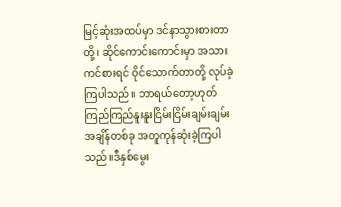မြင့်ဆုံးအထပ်မှာ ဒင်နာသွားစားတာတို့၊ ဆိုင်ကောင်းကောင်းမှာ အသားကင်စားရင် ဝိုင်သောက်တာတို့ လုပ်ခဲ့ကြပါသည်။ ဘာရယ်တော့ဟုတ် ကြည်ကြည်နူးနူးငြိမ်းငြိမ်းချမ်းချမ်း အချိန်တစ်ခု အတူကုန်ဆုံးခဲ့ကြပါသည်။ဒီနှစ်မွေး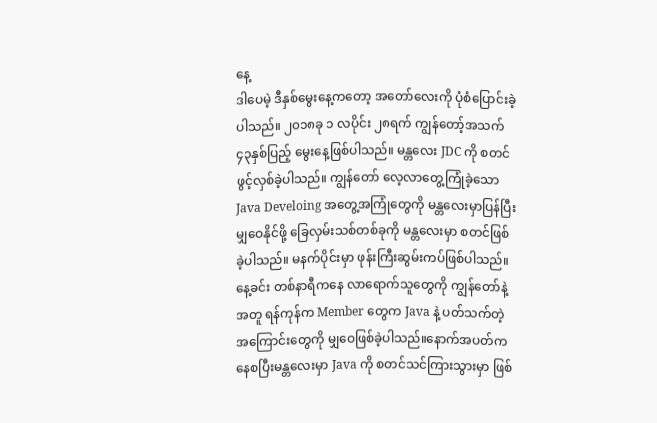နေ့
ဒါပေမဲ့ ဒီနှစ်မွေးနေ့ကတော့ အတော်လေးကို ပုံစံပြောင်းခဲ့ပါသည်။ ၂၀၁၈ခု ၁ လပိုင်း ၂၈ရက် ကျွန်တော့်အသက် ၄၃နှစ်ပြည့် မွေးနေ့ဖြစ်ပါသည်။ မန္တလေး JDC ကို စတင်ဖွင့်လှစ်ခဲ့ပါသည်။ ကျွန်တော် လေ့လာတွေ့ကြုံခဲ့သော Java Develoing အတွေ့အကြုံတွေကို မန္တလေးမှာပြန်ပြီး မျှဝေနိုင်ဖို့ ခြေလှမ်းသစ်တစ်ခုကို မန္တလေးမှာ စတင်ဖြစ်ခဲ့ပါသည်။ မနက်ပိုင်းမှာ ဖုန်းကြီးဆွမ်းကပ်ဖြစ်ပါသည်။ နေ့ခင်း တစ်နာရီကနေ လာရောက်သူတွေကို ကျွန်တော်နဲ့ အတူ ရန်ကုန်က Member တွေက Java နဲ့ ပတ်သက်တဲ့ အကြောင်းတွေကို မျှဝေဖြစ်ခဲ့ပါသည်။နောက်အပတ်ကနေစပြီးမန္တလေးမှာ Java ကို စတင်သင်ကြားသွားမှာ ဖြစ်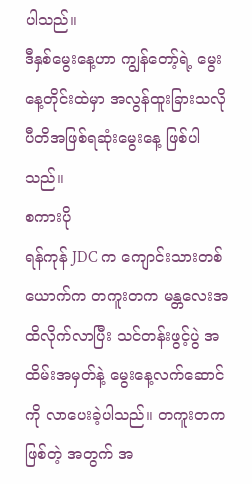ပါသည်။
ဒီနှစ်မွေးနေ့ဟာ ကျွန်တော့်ရဲ့ မွေးနေ့တိုင်းထဲမှာ အလွန်ထူးခြားသလို ပီတိအဖြစ်ရဆုံးမွေးနေ့ ဖြစ်ပါသည်။
စကားပို
ရန်ကုန် JDC က ကျောင်းသားတစ်ယောက်က တကူးတက မန္တလေးအထိလိုက်လာပြီး သင်တန်းဖွင့်ပွဲ အထိမ်းအမှတ်နဲ့ မွေးနေ့လက်ဆောင်ကို လာပေးခဲ့ပါသည်။ တကူးတက ဖြစ်တဲ့ အတွက် အ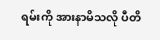ရမ်းကို အားနာမိသလို ပီတိ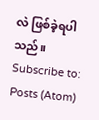လဲ ဖြစ်ခဲ့ရပါသည်။
Subscribe to:
Posts (Atom)